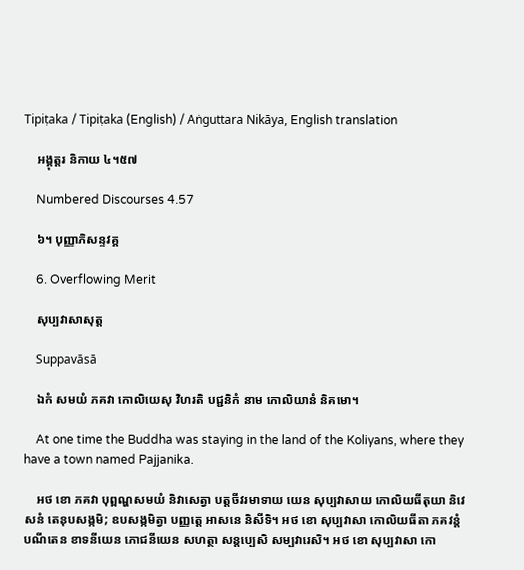Tipiṭaka / Tipiṭaka (English) / Aṅguttara Nikāya, English translation

    អង្គុត្តរ និកាយ ៤។៥៧

    Numbered Discourses 4.57

    ៦។ បុញ្ញាភិសន្ទវគ្គ

    6. Overflowing Merit

    សុប្បវាសាសុត្ត

    Suppavāsā

    ឯកំ សមយំ ភគវា កោលិយេសុ វិហរតិ បជ្ជនិកំ នាម កោលិយានំ និគមោ។

    At one time the Buddha was staying in the land of the Koliyans, where they have a town named Pajjanika.

    អថ ខោ ភគវា បុព្ពណ្ហសមយំ និវាសេត្វា បត្តចីវរមាទាយ យេន សុប្បវាសាយ កោលិយធីតុយា និវេសនំ តេនុបសង្កមិ; ឧបសង្កមិត្វា បញ្ញត្តេ អាសនេ និសីទិ។ អថ ខោ សុប្បវាសា កោលិយធីតា ភគវន្តំ បណីតេន ខាទនីយេន ភោជនីយេន សហត្ថា សន្តប្បេសិ សម្បវារេសិ។ អថ ខោ សុប្បវាសា កោ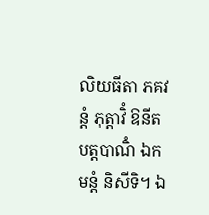លិយធីតា ភគវន្តំ ភុត្តាវិំ ឱនីតបត្តបាណិំ ឯកមន្តំ និសីទិ។ ឯ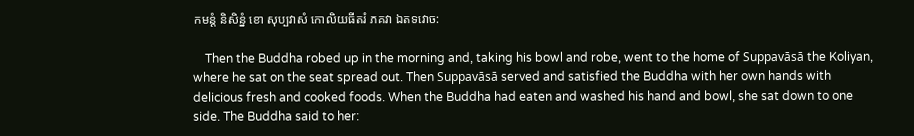កមន្តំ និសិន្នំ ខោ សុប្បវាសំ កោលិយធីតរំ ភគវា ឯតទវោច:

    Then the Buddha robed up in the morning and, taking his bowl and robe, went to the home of Suppavāsā the Koliyan, where he sat on the seat spread out. Then Suppavāsā served and satisfied the Buddha with her own hands with delicious fresh and cooked foods. When the Buddha had eaten and washed his hand and bowl, she sat down to one side. The Buddha said to her: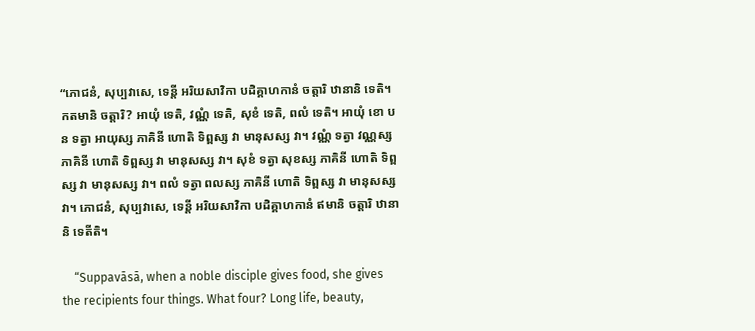“ភោជនំ, សុប្បវាសេ, ទេន្តី អរិយសាវិកា បដិគ្គាហកានំ ចត្តារិ ឋានានិ ទេតិ។ កតមានិ ចត្តារិ? អាយុំ ទេតិ, វណ្ណំ ទេតិ, សុខំ ទេតិ, ពលំ ទេតិ។ អាយុំ ខោ បន ទត្វា អាយុស្ស ភាគិនី ហោតិ ទិព្ពស្ស វា មានុសស្ស វា។ វណ្ណំ ទត្វា វណ្ណស្ស ភាគិនី ហោតិ ទិព្ពស្ស វា មានុសស្ស វា។ សុខំ ទត្វា សុខស្ស ភាគិនី ហោតិ ទិព្ពស្ស វា មានុសស្ស វា។ ពលំ ទត្វា ពលស្ស ភាគិនី ហោតិ ទិព្ពស្ស វា មានុសស្ស វា។ ភោជនំ, សុប្បវាសេ, ទេន្តី អរិយសាវិកា បដិគ្គាហកានំ ឥមានិ ចត្តារិ ឋានានិ ទេតីតិ។

    “Suppavāsā, when a noble disciple gives food, she gives the recipients four things. What four? Long life, beauty,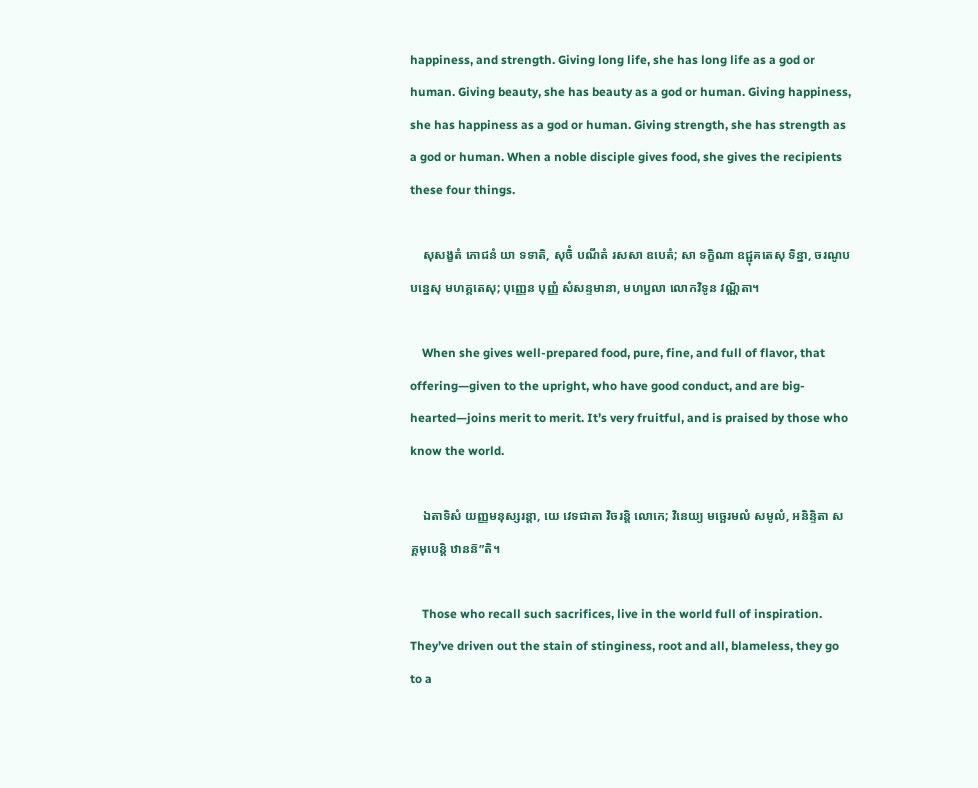happiness, and strength. Giving long life, she has long life as a god or human. Giving beauty, she has beauty as a god or human. Giving happiness, she has happiness as a god or human. Giving strength, she has strength as a god or human. When a noble disciple gives food, she gives the recipients these four things.

    សុសង្ខតំ ភោជនំ យា ទទាតិ, សុចិំ បណីតំ រសសា ឧបេតំ; សា ទក្ខិណា ឧជ្ជុគតេសុ ទិន្នា, ចរណូបបន្នេសុ មហគ្គតេសុ; បុញ្ញេន បុញ្ញំ សំសន្ទមានា, មហប្ផលា លោកវិទូន វណ្ណិតា។

    When she gives well-prepared food, pure, fine, and full of flavor, that offering—given to the upright, who have good conduct, and are big-hearted—joins merit to merit. It’s very fruitful, and is praised by those who know the world.

    ឯតាទិសំ យញ្ញមនុស្សរន្តា, យេ វេទជាតា វិចរន្តិ លោកេ; វិនេយ្យ មច្ឆេរមលំ សមូលំ, អនិន្ទិតា សគ្គមុបេន្តិ ឋានន៑”តិ។

    Those who recall such sacrifices, live in the world full of inspiration. They’ve driven out the stain of stinginess, root and all, blameless, they go to a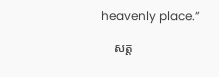heavenly place.”

    សត្ត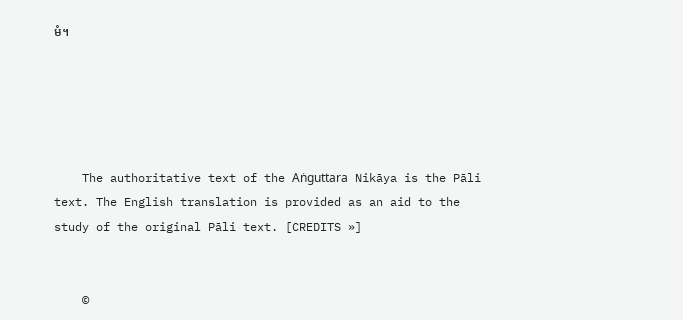មំ។





    The authoritative text of the Aṅguttara Nikāya is the Pāli text. The English translation is provided as an aid to the study of the original Pāli text. [CREDITS »]


    ©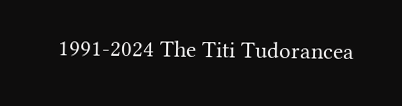1991-2024 The Titi Tudorancea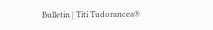Bulletin | Titi Tudorancea®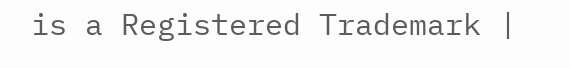is a Registered Trademark |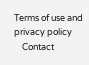Terms of use and privacy policy
    Contact